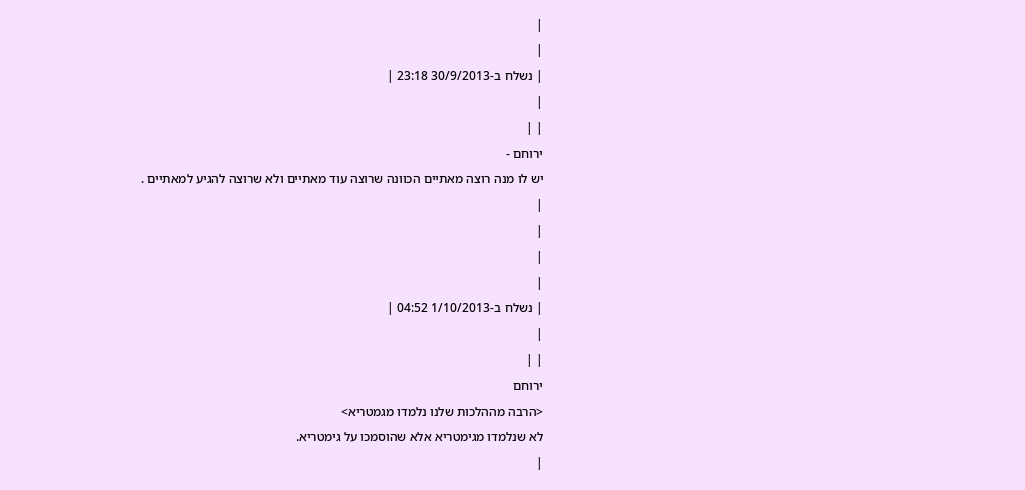|
|
| נשלח ב-30/9/2013 23:18 |
|
| |
ירוחם -
יש לו מנה רוצה מאתיים הכוונה שרוצה עוד מאתיים ולא שרוצה להגיע למאתיים .
|
|
|
|
| נשלח ב-1/10/2013 04:52 |
|
| |
ירוחם
<הרבה מההלכות שלנו נלמדו מגמטריא>
לא שנלמדו מגימטריא אלא שהוסמכו על גימטריא.
|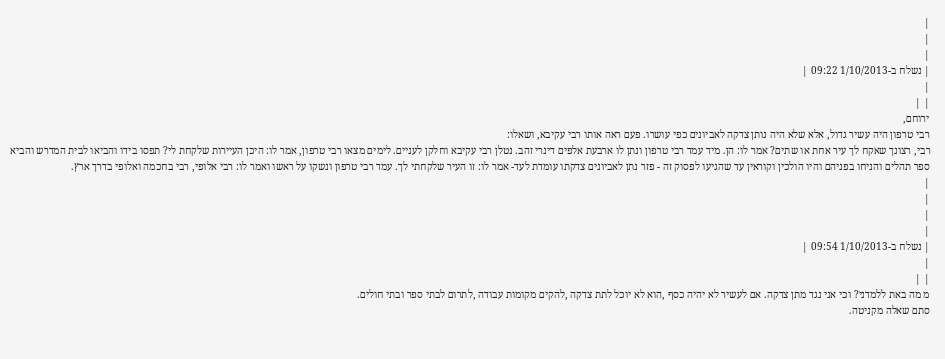|
|
|
| נשלח ב-1/10/2013 09:22 |
|
| |
ירוחם,
רבי טרפון היה עשיר גדול, אלא שלא היה נותן צדקה לאביונים כפי עושרו. פעם ראה אותו רבי עקיבא, ושאלו:
רבי, רצונך שאקח לך עיר אחת או שתים? אמר לו: הן. מיד עמד רבי טרפון ונתן לו ארבעת אלפים דינרי זהב. נטלן רבי עקיבא וחלקן לעניים. לימים מצאו רבי טרפון, אמר לו: היכן העיירות שלקחת לי? תפסו בידו והביאו לבית המדרש והביא ספר תהלים והניחו בפניהם והיו הולכין וקוראין עד שהגיעו לפסוק זה - פזר נתן לאביונים צדקתו עומדת לעד- אמר לו: זו העיר שלקחתי לך. עמד רבי טרפון ונשקו על ראשו ואמר לו: רבי אלופי, רבי בחכמה ואלופי בדרך ארץ.
|
|
|
|
| נשלח ב-1/10/2013 09:54 |
|
| |
מ מה באת ללמדני? וכי אני נגד מתן צדקה. אם לעשיר לא יהיה כסף ,הוא לא יוכל לתת צדקה ,להקים מקומות עבודה ,לתרום לבתי ספר ובתי חולים.
סתם שאלה מקניטה.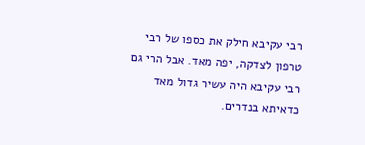רבי עקיבא חילק את כספו של רבי טרפון לצדקה, יפה מאד. אבל הרי גם רבי עקיבא היה עשיר גדול מאד כדאיתא בנדרים.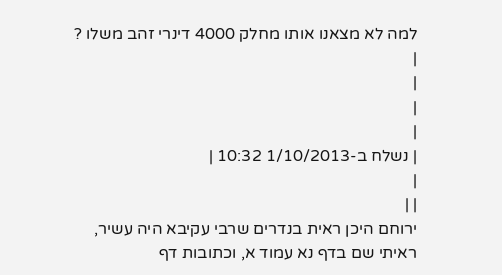למה לא מצאנו אותו מחלק 4000 דינרי זהב משלו ?
|
|
|
|
| נשלח ב-1/10/2013 10:32 |
|
| |
ירוחם היכן ראית בנדרים שרבי עקיבא היה עשיר, ראיתי שם בדף נא עמוד א, וכתובות דף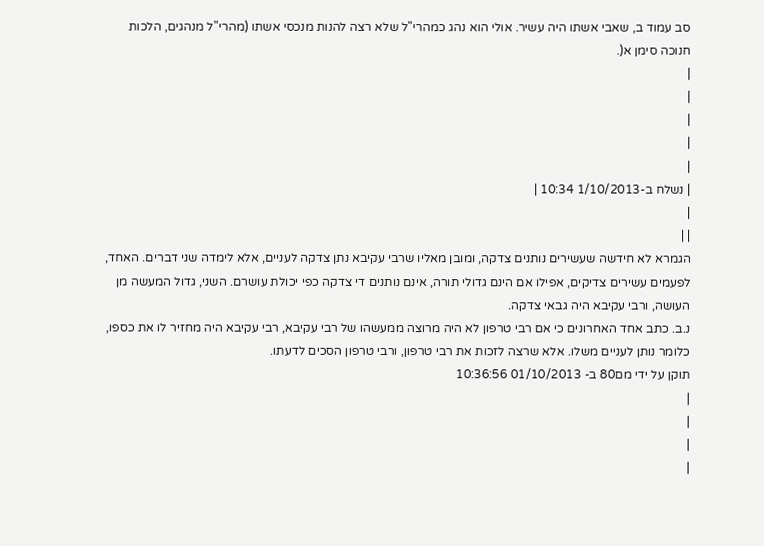סב עמוד ב, שאבי אשתו היה עשיר. אולי הוא נהג כמהרי"ל שלא רצה להנות מנכסי אשתו (מהרי"ל מנהגים, הלכות חנוכה סימן א(.
|
|
|
|
|
| נשלח ב-1/10/2013 10:34 |
|
| |
הגמרא לא חידשה שעשירים נותנים צדקה, ומובן מאליו שרבי עקיבא נתן צדקה לעניים, אלא לימדה שני דברים. האחד, לפעמים עשירים צדיקים, אפילו אם הינם גדולי תורה, אינם נותנים די צדקה כפי יכולת עושרם. השני, גדול המעשה מן העושה, ורבי עקיבא היה גבאי צדקה.
נ.ב. כתב אחד האחרונים כי אם רבי טרפון לא היה מרוצה ממעשהו של רבי עקיבא, רבי עקיבא היה מחזיר לו את כספו, כלומר נותן לעניים משלו. אלא שרצה לזכות את רבי טרפון, ורבי טרפון הסכים לדעתו.
תוקן על ידי מם80 ב- 01/10/2013 10:36:56
|
|
|
|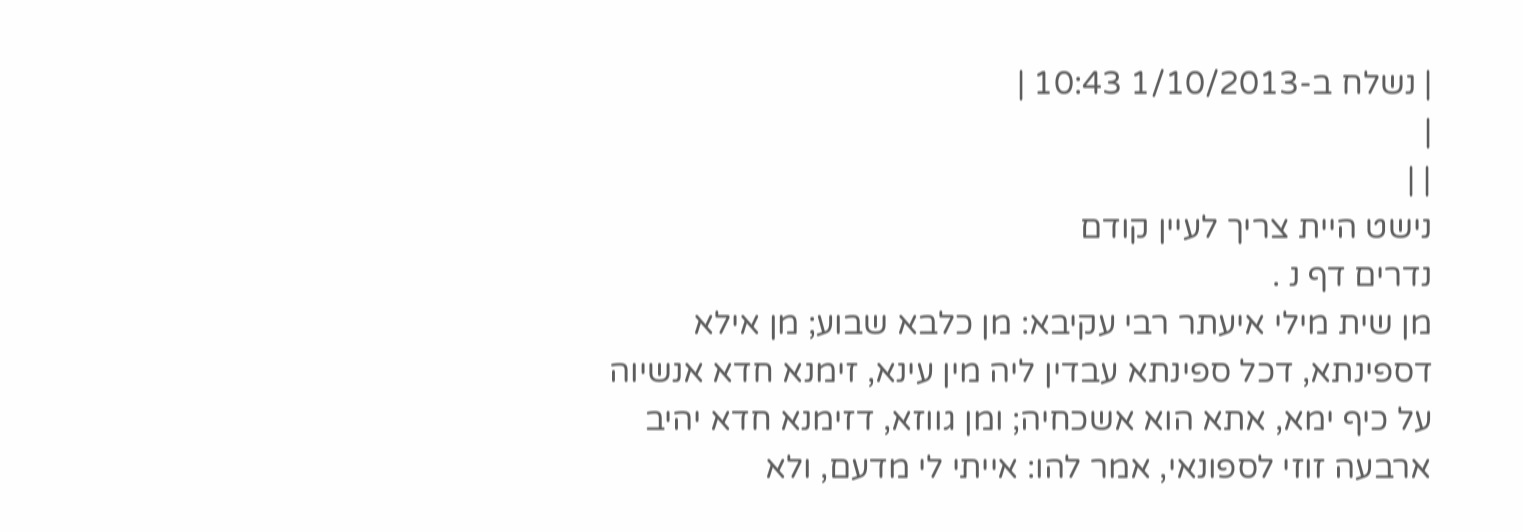| נשלח ב-1/10/2013 10:43 |
|
| |
נישט היית צריך לעיין קודם
נדרים דף נ .
מן שית מילי איעתר רבי עקיבא: מן כלבא שבוע; מן אילא דספינתא, דכל ספינתא עבדין ליה מין עינא, זימנא חדא אנשיוה על כיף ימא, אתא הוא אשכחיה; ומן גווזא, דזימנא חדא יהיב ארבעה זוזי לספונאי, אמר להו: אייתי לי מדעם, ולא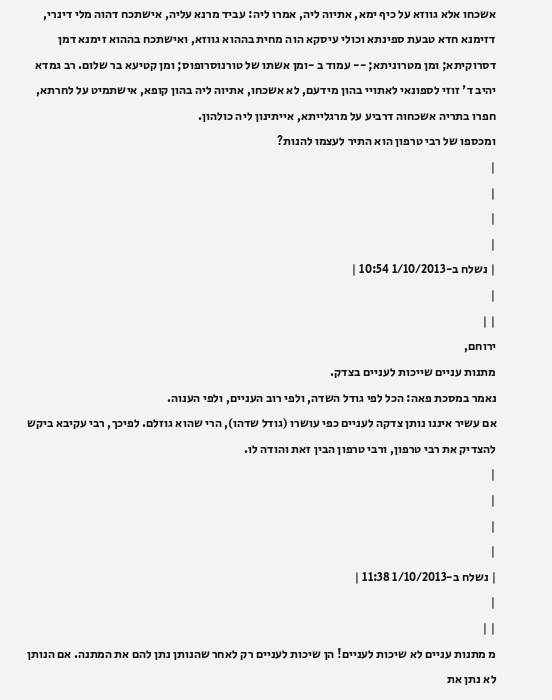אשכחו אלא גווזא על כיף ימא, אתיוה ליה, אמרו ליה: עביד מרנא עליה, אישתכח דהוה מלי דינרי, דזימנא חדא טבעת ספינתא וכולי עיסקא הוה מחית בההוא גווזא, ואישתכח בההוא זימנא דמן דסרוקיתא; ומן מטרוניתא; -- עמוד ב -ומן אשתו של טורנוסרופוס; ומן קטיעא בר שלום. רב גמדא יהיב ד' זוזי לספונאי לאתויי בהון מידעם, לא אשכחו, אתיוה ליה בהון קופא, אישתמיט על לחרתא, חפרו בתריה אשכחוה דרביע על מרגלייתא, אייתינון ליה כולהון.
ומכספו של רבי טרפון הוא התיר לעצמו להנות?
|
|
|
|
| נשלח ב-1/10/2013 10:54 |
|
| |
ירוחם,
מתנות עניים שייכות לעניים בצדק.
נאמר במסכת פאה: הכל לפי גודל השדה, ולפי רוב העניים, ולפי הענוה.
אם עשיר איננו נותן צדקה לעניים כפי עושרו (גודל שדהו), הרי שהוא גוזלם. לפיכך, רבי עקיבא ביקש להצדיק את רבי טרפון, ורבי טרפון הבין זאת והודה לו.
|
|
|
|
| נשלח ב-1/10/2013 11:38 |
|
| |
מ מתנות עניים לא שיכות לעניים! הן שיכות לעניים רק לאחר שהנותן נתן להם את המתנה. אם הנותן לא נתן את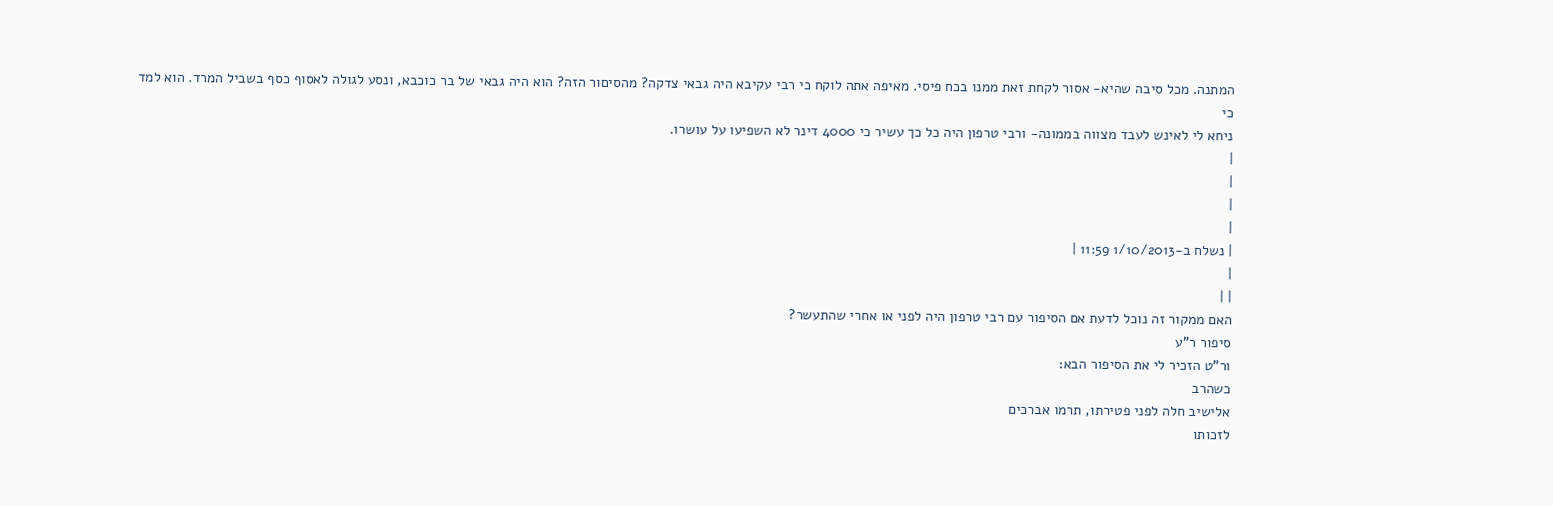המתנה. מכל סיבה שהיא- אסור לקחת זאת ממנו בכח פיסי. מאיפה אתה לוקח כי רבי עקיבא היה גבאי צדקה? מהסיםור הזה? הוא היה גבאי של בר כוכבא, ונסע לגולה לאסוף כסף בשביל המרד. הוא למד כי
ניחא לי לאינש לעבד מצווה בממונה- ורבי טרפון היה כל כך עשיר כי 4000 דינר לא השפיעו על עושרו.
|
|
|
|
| נשלח ב-1/10/2013 11:59 |
|
| |
האם ממקור זה נוכל לדעת אם הסיפור עם רבי טרפון היה לפני או אחרי שהתעשר?
סיפור ר"ע
ור"ט הזכיר לי את הסיפור הבא:
כשהרב
אלישיב חלה לפני פטירתו, תרמו אברכים
לזכותו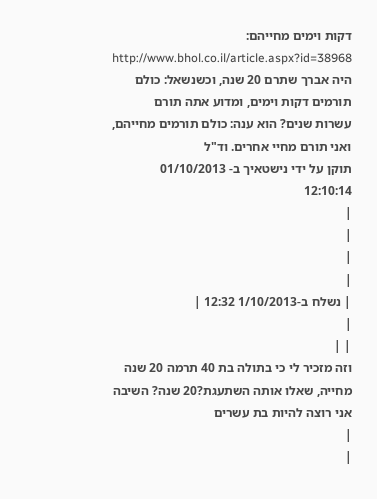דקות וימים מחייהם:
http://www.bhol.co.il/article.aspx?id=38968
היה אברך שתרם 20 שנה, וכשנשאל: כולם תורמים דקות וימים, ומדוע אתה תורם
עשרות שנים? הוא ענה: כולם תורמים מחייהם, ואני תורם מחיי אחרים. וד"ל
תוקן על ידי נישטאיך ב- 01/10/2013 12:10:14
|
|
|
|
| נשלח ב-1/10/2013 12:32 |
|
| |
וזה מזכיר לי כי בתולה בת 40 תרמה 20 שנה מחייה, שאלו אותה השתעגת?20 שנה? השיבה אני רוצה להיות בת עשרים
|
|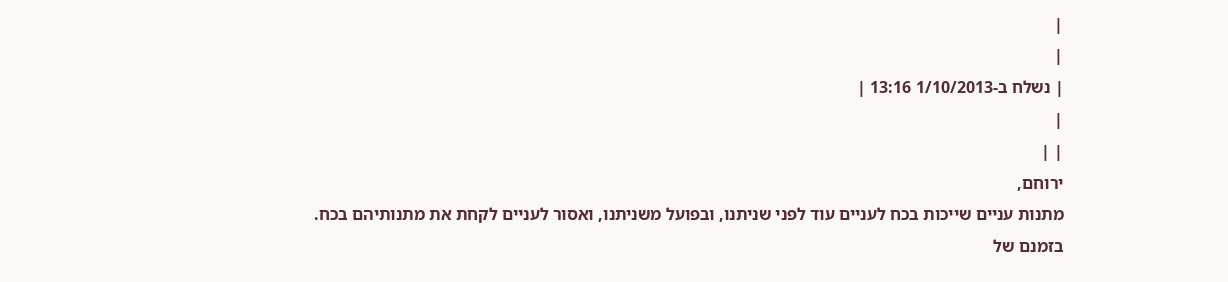|
|
| נשלח ב-1/10/2013 13:16 |
|
| |
ירוחם,
מתנות עניים שייכות בכח לעניים עוד לפני שניתנו, ובפועל משניתנו, ואסור לעניים לקחת את מתנותיהם בכח.
בזמנם של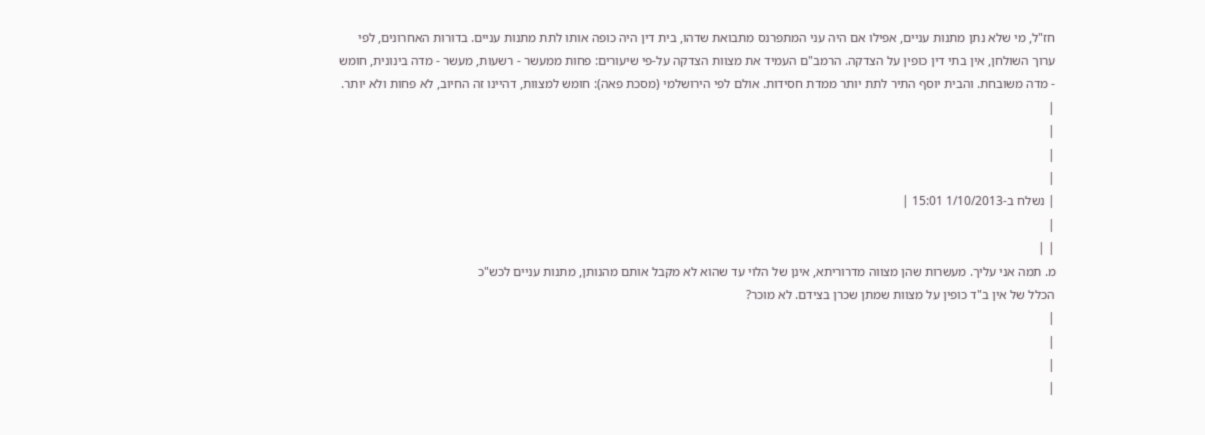חז"ל, מי שלא נתן מתנות עניים, אפילו אם היה עני המתפרנס מתבואת שדהו, בית דין היה כופה אותו לתת מתנות עניים. בדורות האחרונים, לפי ערוך השולחן, אין בתי דין כופין על הצדקה. הרמב"ם העמיד את מצוות הצדקה על-פי שיעורים: פחות ממעשר - רשעות, מעשר - מדה בינונית, חומש - מדה משובחת. והבית יוסף התיר לתת יותר ממדת חסידות. אולם לפי הירושלמי (מסכת פאה): חומש למצוות, דהיינו זה החיוב, לא פחות ולא יותר.
|
|
|
|
| נשלח ב-1/10/2013 15:01 |
|
| |
מ. תמה אני עליך. מעשרות שהן מצווה מדרוריתא, אינן של הלוי עד שהוא לא מקבל אותם מהנותן, מתנות עניים לכש"כ
הכלל של אין ב"ד כופין על מצוות שמתן שכרן בצידם. לא מוכר?
|
|
|
|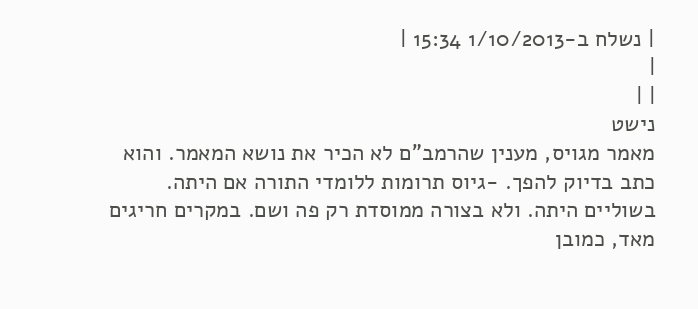| נשלח ב-1/10/2013 15:34 |
|
| |
נישט
מאמר מגויס, מענין שהרמב"ם לא הכיר את נושא המאמר. והוא כתב בדיוק להפך. -גיוס תרומות ללומדי התורה אם היתה. בשוליים היתה. ולא בצורה ממוסדת רק פה ושם. במקרים חריגים מאד, כמובן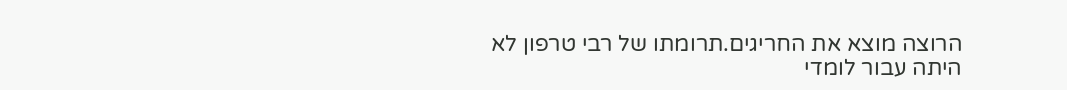הרוצה מוצא את החריגים.תרומתו של רבי טרפון לא היתה עבור לומדי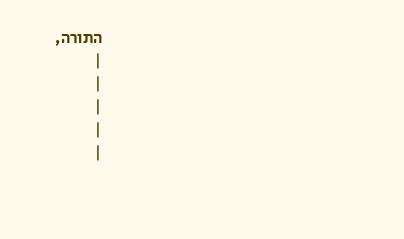התורה,
|
|
|
|
|